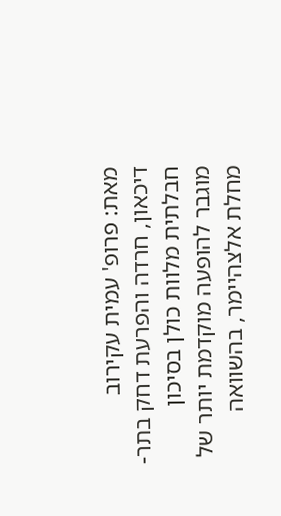מאת: פרופ' עמית עקירוב
דיכאון, חרדה והפרעת דחק בתר-חבלתית מלוות כולן בסיכון מוגבר להופעה מוקדמת יותר של מחלת אלצהיימר, בהשוואה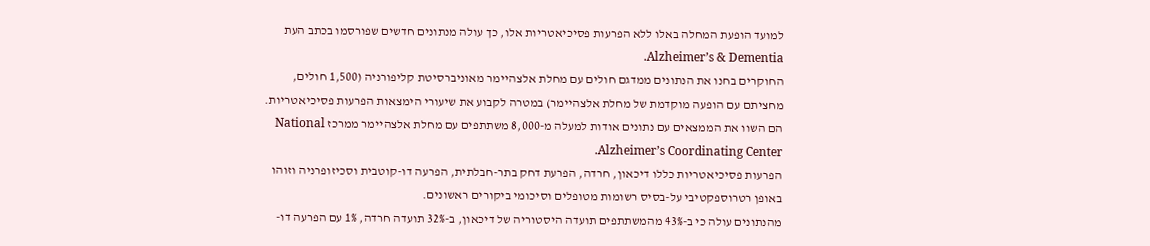למועד הופעת המחלה באלו ללא הפרעות פסיכיאטריות אלו, כך עולה מנתונים חדשים שפורסמו בכתב העת Alzheimer’s & Dementia.
החוקרים בחנו את הנתונים ממדגם חולים עם מחלת אלצהיימר מאוניברסיטת קליפורניה (1,500 חולים, מחציתם עם הופעה מוקדמת של מחלת אלצהיימר) במטרה לקבוע את שיעורי הימצאות הפרעות פסיכיאטריות. הם השוו את הממצאים עם נתונים אודות למעלה מ-8,000 משתתפים עם מחלת אלצהיימר ממרכז National Alzheimer’s Coordinating Center.
הפרעות פסיכיאטריות כללו דיכאון, חרדה, הפרעת דחק בתר-חבלתית, הפרעה דו-קוטבית וסכיזופרניה וזוהו באופן רטרוספקטיבי על-בסיס רשומות מטופלים וסיכומי ביקורים ראשונים.
מהנתונים עולה כי ב-43% מהמשתתפים תועדה היסטוריה של דיכאון, ב-32% תועדה חרדה, 1% עם הפרעה דו-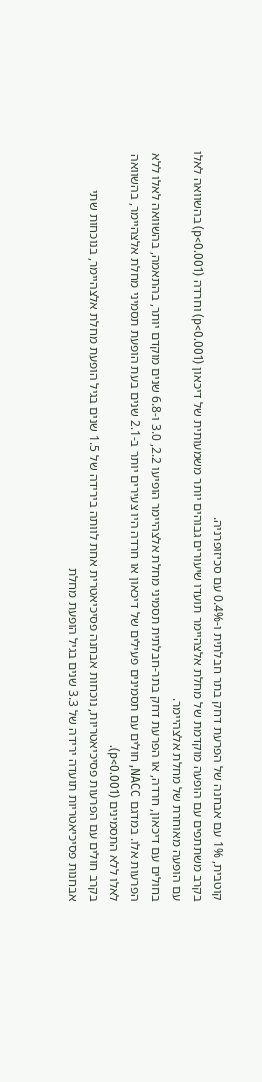קוטבית, 1% עם אבחנה של הפרעת דחק בתר חבלתית ו-0.4% עם סכיזופרניה.
בקרב משתתפים עם הופעה מוקדמת של מחלת אלצהיימר תועדו שיעורים גבוהים יותר משמעותית של דיכאון (p<0.001) וחרדה (p<0.001) בהשוואה לאלו עם הופעה מאוחרת של מחלת אלצהיימר.
בחולים עם דיכאון, חרדה, או הפרעת דחק בתר-חבלתית תסמיני מחלת אלצהיימר הופיעו 2.2, 3.0 ו-6.8 שנים מוקדם יותר, בהתאמה, בהשוואה לאלו ללא הפרעות אלו. במדגם NACC, חולים עם תסמינים פעילים של דיכאון או חרדה היו צעירים יותר ב-2.1 שנים בעת הופעת תסמיני מחלת אלצהיימר, בהשוואה לאלו ללא התסמינים (p<0.001).
בקרב חולים עם הפרעות פסיכיאטריות, נוכחות אבחנה פסיכיאטרית אחת לוותה בירידה של 1.5 שנים בגיל הופעת מחלת אלצהיימר, בנוכחות שתי אבחנות פסיכיאטריות תועדה ירידה של 3.3 שנים בגיל הופעת מחלת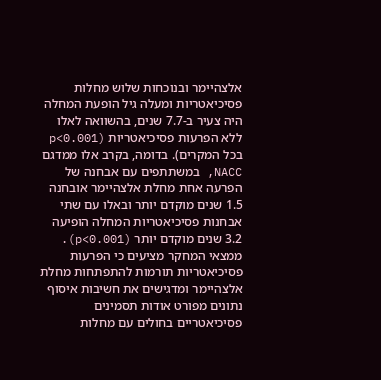אלצהיימר ובנוכחות שלוש מחלות פסיכיאטריות ומעלה גיל הופעת המחלה היה צעיר ב-7.7 שנים, בהשוואה לאלו ללא הפרעות פסיכיאטריות (p<0.001 בכל המקרים). בדומה, בקרב אלו ממדגם NACC, במשתתפים עם אבחנה של הפרעה אחת מחלת אלצהיימר אובחנה 1.5 שנים מוקדם יותר ובאלו עם שתי אבחנות פסיכיאטריות המחלה הופיעה 3.2 שנים מוקדם יותר (p<0.001).
ממצאי המחקר מציעים כי הפרעות פסיכיאטריות תורמות להתפתחות מחלת אלצהיימר ומדגישים את חשיבות איסוף נתונים מפורט אודות תסמינים פסיכיאטריים בחולים עם מחלות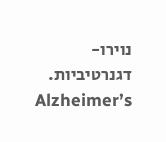נוירו-דגנרטיביות.
Alzheimer’s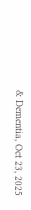& Dementia, Oct 23, 2025